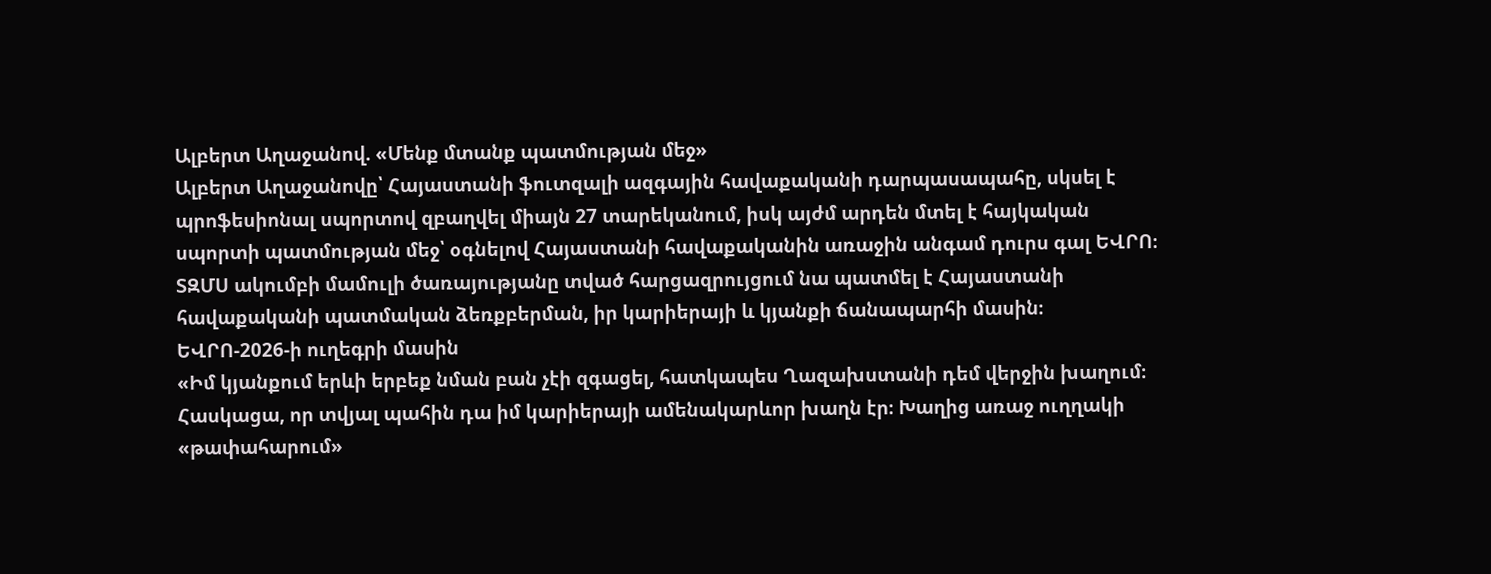Ալբերտ Աղաջանով. «Մենք մտանք պատմության մեջ»
Ալբերտ Աղաջանովը՝ Հայաստանի ֆուտզալի ազգային հավաքականի դարպասապահը, սկսել է պրոֆեսիոնալ սպորտով զբաղվել միայն 27 տարեկանում, իսկ այժմ արդեն մտել է հայկական սպորտի պատմության մեջ՝ օգնելով Հայաստանի հավաքականին առաջին անգամ դուրս գալ ԵՎՐՈ։
ՏԶՄՍ ակումբի մամուլի ծառայությանը տված հարցազրույցում նա պատմել է Հայաստանի հավաքականի պատմական ձեռքբերման, իր կարիերայի և կյանքի ճանապարհի մասին։
ԵՎՐՈ-2026-ի ուղեգրի մասին
«Իմ կյանքում երևի երբեք նման բան չէի զգացել, հատկապես Ղազախստանի դեմ վերջին խաղում։ Հասկացա, որ տվյալ պահին դա իմ կարիերայի ամենակարևոր խաղն էր։ Խաղից առաջ ուղղակի «թափահարում»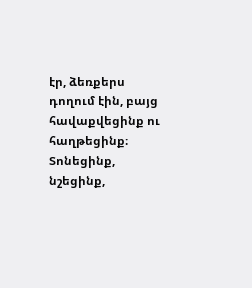էր, ձեռքերս դողում էին, բայց հավաքվեցինք ու հաղթեցինք։
Տոնեցինք, նշեցինք,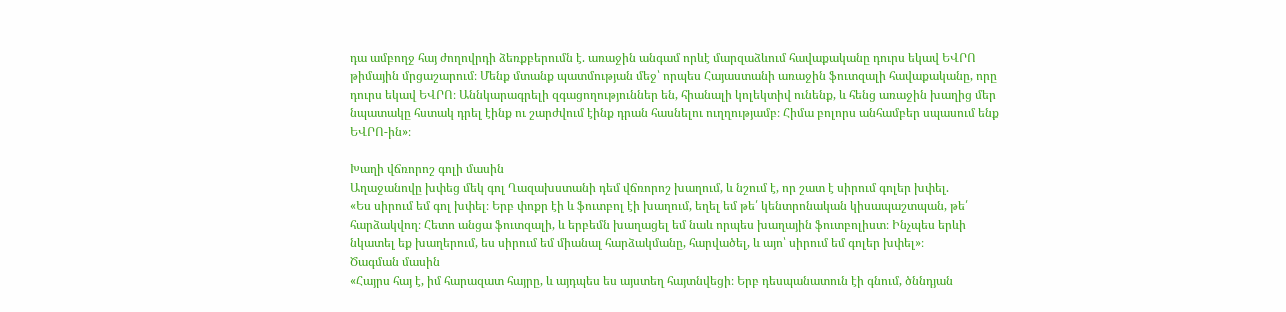դա ամբողջ հայ ժողովրդի ձեռքբերումն է. առաջին անգամ որևէ մարզաձևում հավաքականը դուրս եկավ ԵՎՐՈ թիմային մրցաշարում։ Մենք մտանք պատմության մեջ՝ որպես Հայաստանի առաջին ֆուտզալի հավաքականը, որը դուրս եկավ ԵՎՐՈ։ Աննկարագրելի զգացողություններ են, հիանալի կոլեկտիվ ունենք, և հենց առաջին խաղից մեր նպատակը հստակ դրել էինք ու շարժվում էինք դրան հասնելու ուղղությամբ։ Հիմա բոլորս անհամբեր սպասում ենք ԵՎՐՈ-ին»։

Խաղի վճռորոշ գոլի մասին
Աղաջանովը խփեց մեկ գոլ Ղազախստանի դեմ վճռորոշ խաղում, և նշում է, որ շատ է սիրում գոլեր խփել.
«Ես սիրում եմ գոլ խփել։ Երբ փոքր էի և ֆուտբոլ էի խաղում, եղել եմ թե՛ կենտրոնական կիսապաշտպան, թե՛ հարձակվող։ Հետո անցա ֆուտզալի, և երբեմն խաղացել եմ նաև որպես խաղային ֆուտբոլիստ։ Ինչպես երևի նկատել եք խաղերում, ես սիրում եմ միանալ հարձակմանը, հարվածել, և այո՝ սիրում եմ գոլեր խփել»։
Ծագման մասին
«Հայրս հայ է, իմ հարազատ հայրը, և այդպես ես այստեղ հայտնվեցի։ Երբ դեսպանատուն էի գնում, ծննդյան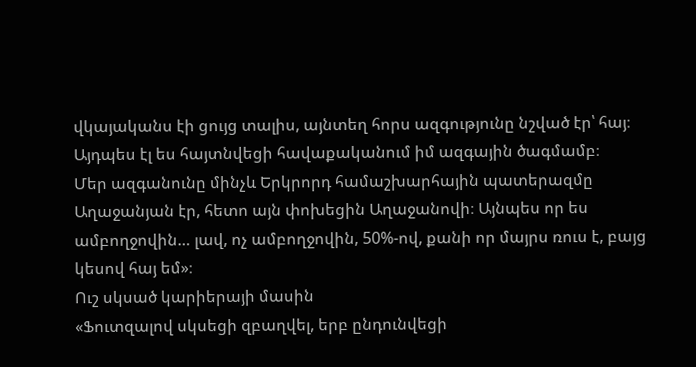վկայականս էի ցույց տալիս, այնտեղ հորս ազգությունը նշված էր՝ հայ։ Այդպես էլ ես հայտնվեցի հավաքականում իմ ազգային ծագմամբ։
Մեր ազգանունը մինչև Երկրորդ համաշխարհային պատերազմը Աղաջանյան էր, հետո այն փոխեցին Աղաջանովի։ Այնպես որ ես ամբողջովին… լավ, ոչ ամբողջովին, 50%-ով, քանի որ մայրս ռուս է, բայց կեսով հայ եմ»։
Ուշ սկսած կարիերայի մասին
«Ֆուտզալով սկսեցի զբաղվել, երբ ընդունվեցի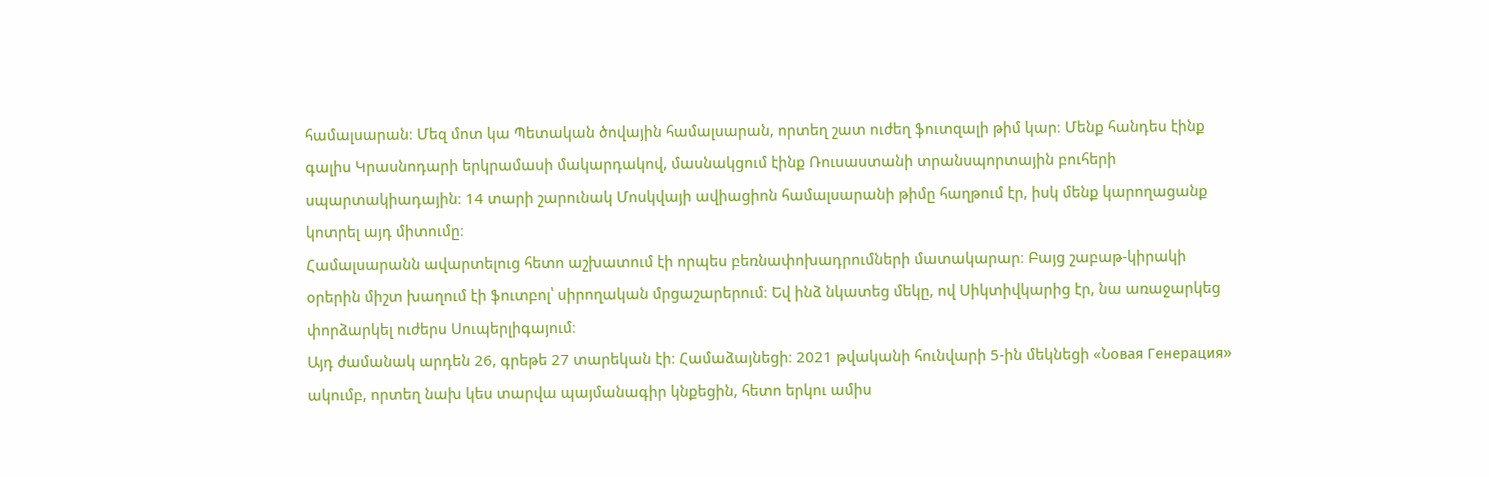համալսարան։ Մեզ մոտ կա Պետական ծովային համալսարան, որտեղ շատ ուժեղ ֆուտզալի թիմ կար։ Մենք հանդես էինք գալիս Կրասնոդարի երկրամասի մակարդակով, մասնակցում էինք Ռուսաստանի տրանսպորտային բուհերի սպարտակիադային։ 14 տարի շարունակ Մոսկվայի ավիացիոն համալսարանի թիմը հաղթում էր, իսկ մենք կարողացանք կոտրել այդ միտումը։
Համալսարանն ավարտելուց հետո աշխատում էի որպես բեռնափոխադրումների մատակարար։ Բայց շաբաթ-կիրակի օրերին միշտ խաղում էի ֆուտբոլ՝ սիրողական մրցաշարերում։ Եվ ինձ նկատեց մեկը, ով Սիկտիվկարից էր, նա առաջարկեց փորձարկել ուժերս Սուպերլիգայում։
Այդ ժամանակ արդեն 26, գրեթե 27 տարեկան էի։ Համաձայնեցի։ 2021 թվականի հունվարի 5-ին մեկնեցի «Նовая Генерация» ակումբ, որտեղ նախ կես տարվա պայմանագիր կնքեցին, հետո երկու ամիս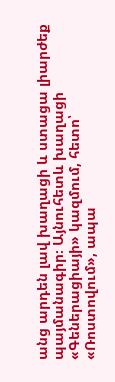անց արդեն լավ խաղացի և ստացա լիարժեք պայմանագիր։ Այնուհետև խաղացի «Գեներացիայի» կազմում, հետո՝ «Ռոստովում», ապա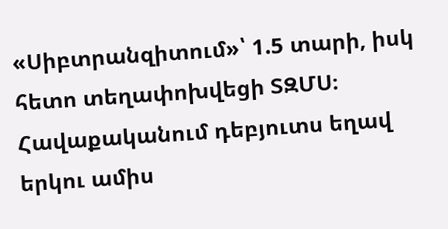«Սիբտրանզիտում»՝ 1.5 տարի, իսկ հետո տեղափոխվեցի ՏԶՄՍ։
Հավաքականում դեբյուտս եղավ երկու ամիս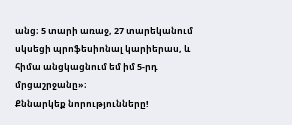անց։ 5 տարի առաջ, 27 տարեկանում սկսեցի պրոֆեսիոնալ կարիերաս, և հիմա անցկացնում եմ իմ 5-րդ մրցաշրջանը»։
Քննարկեք նորությունները!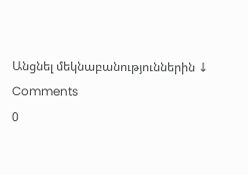Անցնել մեկնաբանություններին ↓
Comments
0